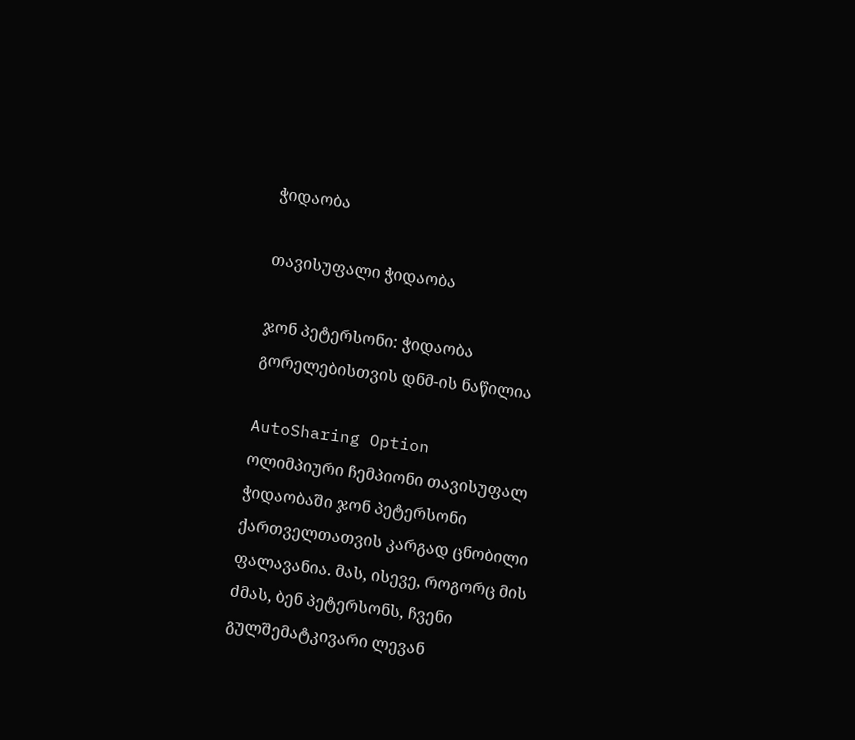ჭიდაობა

თავისუფალი ჭიდაობა

ჯონ პეტერსონი: ჭიდაობა გორელებისთვის დნმ-ის ნაწილია

AutoSharing Option
ოლიმპიური ჩემპიონი თავისუფალ ჭიდაობაში ჯონ პეტერსონი ქართველთათვის კარგად ცნობილი ფალავანია. მას, ისევე, როგორც მის ძმას, ბენ პეტერსონს, ჩვენი გულშემატკივარი ლევან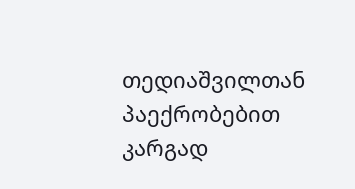თედიაშვილთან პაექრობებით კარგად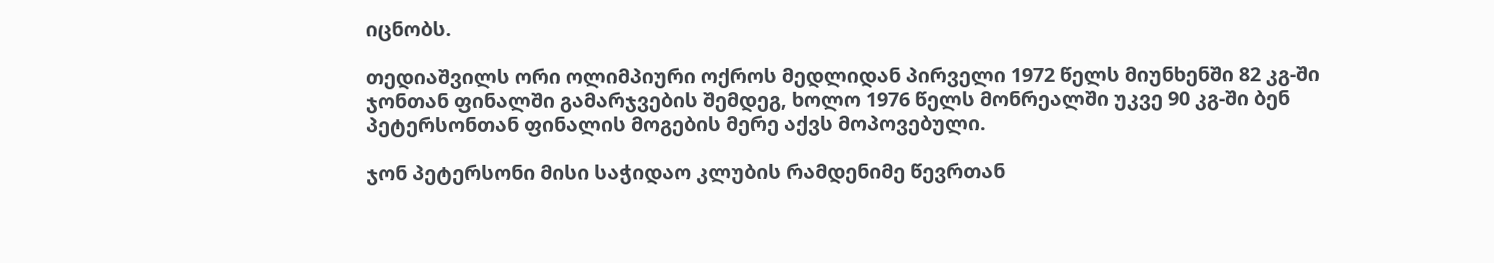იცნობს.

თედიაშვილს ორი ოლიმპიური ოქროს მედლიდან პირველი 1972 წელს მიუნხენში 82 კგ-ში ჯონთან ფინალში გამარჯვების შემდეგ, ხოლო 1976 წელს მონრეალში უკვე 90 კგ-ში ბენ პეტერსონთან ფინალის მოგების მერე აქვს მოპოვებული.

ჯონ პეტერსონი მისი საჭიდაო კლუბის რამდენიმე წევრთან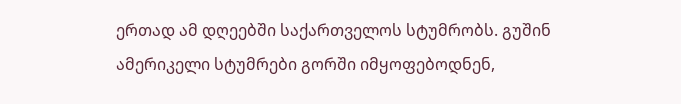ერთად ამ დღეებში საქართველოს სტუმრობს. გუშინ ამერიკელი სტუმრები გორში იმყოფებოდნენ,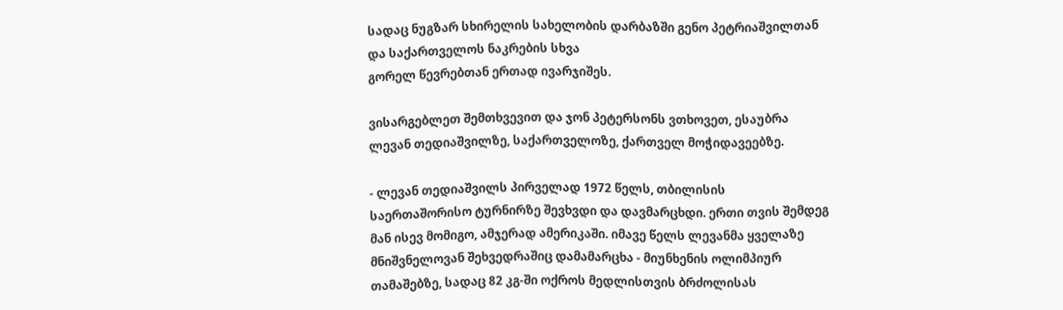სადაც ნუგზარ სხირელის სახელობის დარბაზში გენო პეტრიაშვილთან და საქართველოს ნაკრების სხვა
გორელ წევრებთან ერთად ივარჯიშეს.

ვისარგებლეთ შემთხვევით და ჯონ პეტერსონს ვთხოვეთ, ესაუბრა ლევან თედიაშვილზე, საქართველოზე, ქართველ მოჭიდავეებზე.

- ლევან თედიაშვილს პირველად 1972 წელს, თბილისის საერთაშორისო ტურნირზე შევხვდი და დავმარცხდი. ერთი თვის შემდეგ მან ისევ მომიგო, ამჯერად ამერიკაში. იმავე წელს ლევანმა ყველაზე მნიშვნელოვან შეხვედრაშიც დამამარცხა - მიუნხენის ოლიმპიურ თამაშებზე, სადაც 82 კგ-ში ოქროს მედლისთვის ბრძოლისას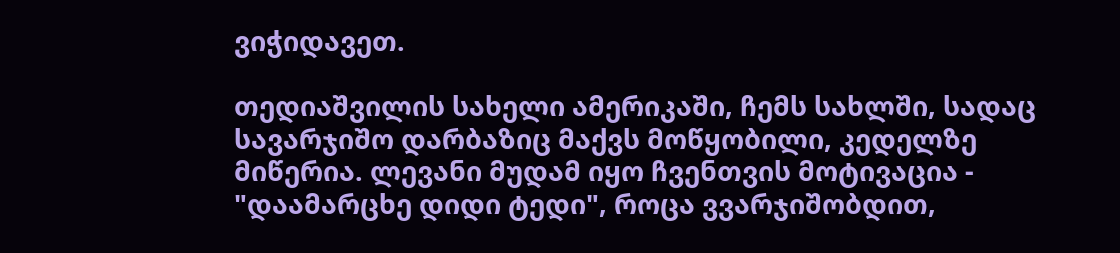ვიჭიდავეთ.

თედიაშვილის სახელი ამერიკაში, ჩემს სახლში, სადაც სავარჯიშო დარბაზიც მაქვს მოწყობილი, კედელზე მიწერია. ლევანი მუდამ იყო ჩვენთვის მოტივაცია - "დაამარცხე დიდი ტედი", როცა ვვარჯიშობდით,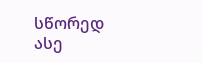სწორედ ასე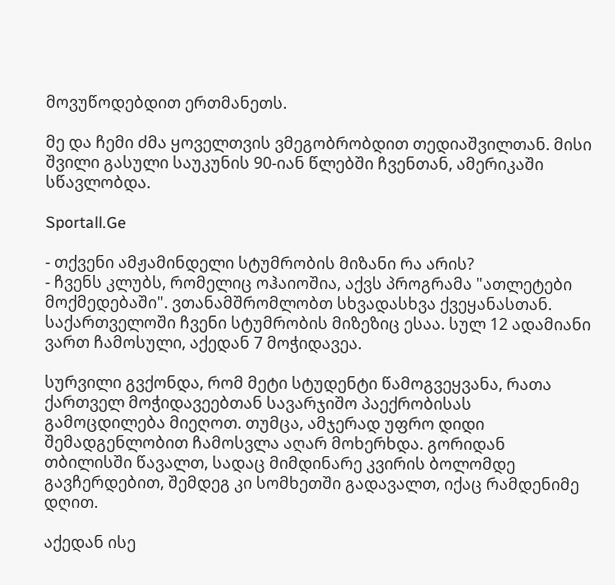მოვუწოდებდით ერთმანეთს.

მე და ჩემი ძმა ყოველთვის ვმეგობრობდით თედიაშვილთან. მისი შვილი გასული საუკუნის 90-იან წლებში ჩვენთან, ამერიკაში სწავლობდა.

Sportall.Ge

- თქვენი ამჟამინდელი სტუმრობის მიზანი რა არის?
- ჩვენს კლუბს, რომელიც ოჰაიოშია, აქვს პროგრამა "ათლეტები მოქმედებაში". ვთანამშრომლობთ სხვადასხვა ქვეყანასთან. საქართველოში ჩვენი სტუმრობის მიზეზიც ესაა. სულ 12 ადამიანი ვართ ჩამოსული, აქედან 7 მოჭიდავეა.

სურვილი გვქონდა, რომ მეტი სტუდენტი წამოგვეყვანა, რათა ქართველ მოჭიდავეებთან სავარჯიშო პაექრობისას გამოცდილება მიეღოთ. თუმცა, ამჯერად უფრო დიდი შემადგენლობით ჩამოსვლა აღარ მოხერხდა. გორიდან თბილისში წავალთ, სადაც მიმდინარე კვირის ბოლომდე გავჩერდებით, შემდეგ კი სომხეთში გადავალთ, იქაც რამდენიმე დღით.

აქედან ისე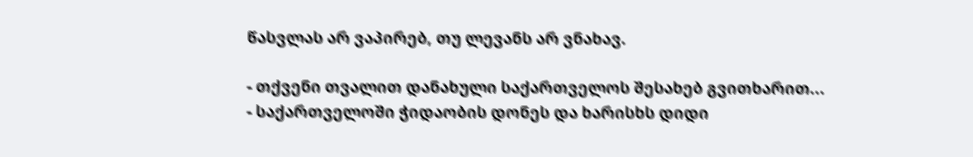წასვლას არ ვაპირებ, თუ ლევანს არ ვნახავ.

- თქვენი თვალით დანახული საქართველოს შესახებ გვითხარით...
- საქართველოში ჭიდაობის დონეს და ხარისხს დიდი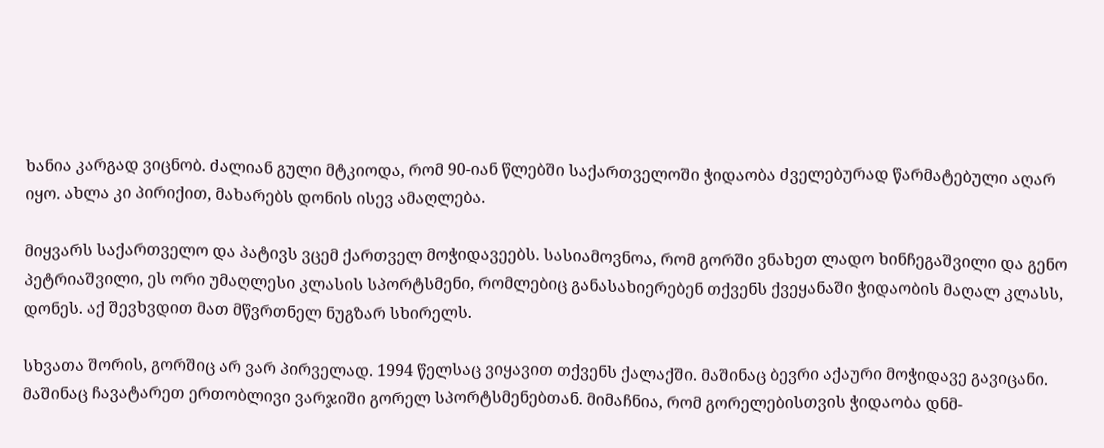ხანია კარგად ვიცნობ. ძალიან გული მტკიოდა, რომ 90-იან წლებში საქართველოში ჭიდაობა ძველებურად წარმატებული აღარ იყო. ახლა კი პირიქით, მახარებს დონის ისევ ამაღლება.

მიყვარს საქართველო და პატივს ვცემ ქართველ მოჭიდავეებს. სასიამოვნოა, რომ გორში ვნახეთ ლადო ხინჩეგაშვილი და გენო პეტრიაშვილი, ეს ორი უმაღლესი კლასის სპორტსმენი, რომლებიც განასახიერებენ თქვენს ქვეყანაში ჭიდაობის მაღალ კლასს, დონეს. აქ შევხვდით მათ მწვრთნელ ნუგზარ სხირელს.

სხვათა შორის, გორშიც არ ვარ პირველად. 1994 წელსაც ვიყავით თქვენს ქალაქში. მაშინაც ბევრი აქაური მოჭიდავე გავიცანი. მაშინაც ჩავატარეთ ერთობლივი ვარჯიში გორელ სპორტსმენებთან. მიმაჩნია, რომ გორელებისთვის ჭიდაობა დნმ-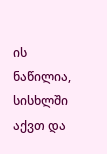ის ნაწილია, სისხლში აქვთ და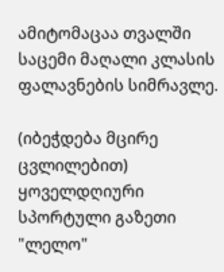ამიტომაცაა თვალში საცემი მაღალი კლასის ფალავნების სიმრავლე.

(იბეჭდება მცირე ცვლილებით)
ყოველდღიური სპორტული გაზეთი "ლელო"